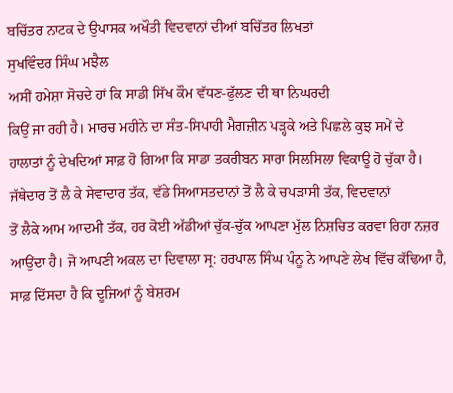ਬਚਿੱਤਰ ਨਾਟਕ ਦੇ ਉਪਾਸਕ ਅਖੌਤੀ ਵਿਦਵਾਨਾਂ ਦੀਆਂ ਬਚਿੱਤਰ ਲਿਖਤਾਂ
ਸੁਖਵਿੰਦਰ ਸਿੰਘ ਮਝੈਲ
ਅਸੀਂ ਹਮੇਸ਼ਾ ਸੋਚਦੇ ਹਾਂ ਕਿ ਸਾਡੀ ਸਿੱਖ ਕੌਮ ਵੱਧਣ-ਫੁੱਲਣ ਦੀ ਥਾ ਨਿਘਰਦੀ
ਕਿਉਂ ਜਾ ਰਹੀ ਹੈ। ਮਾਰਚ ਮਹੀਨੇ ਦਾ ਸੰਤ-ਸਿਪਾਹੀ ਮੈਗਜ਼ੀਨ ਪੜ੍ਹਕੇ ਅਤੇ ਪਿਛਲੇ ਕੁਝ ਸਮੇਂ ਦੇ
ਹਾਲਾਤਾਂ ਨੂੰ ਦੇਖਦਿਆਂ ਸਾਫ਼ ਹੋ ਗਿਆ ਕਿ ਸਾਡਾ ਤਕਰੀਬਨ ਸਾਰਾ ਸਿਲਸਿਲਾ ਵਿਕਾਊ ਹੋ ਚੁੱਕਾ ਹੈ।
ਜੱਥੇਦਾਰ ਤੋਂ ਲੈ ਕੇ ਸੇਵਾਦਾਰ ਤੱਕ, ਵੱਡੇ ਸਿਆਸਤਦਾਨਾਂ ਤੋਂ ਲੈ ਕੇ ਚਪੜਾਸੀ ਤੱਕ, ਵਿਦਵਾਨਾਂ
ਤੋਂ ਲੈਕੇ ਆਮ ਆਦਮੀ ਤੱਕ, ਹਰ ਕੋਈ ਅੱਡੀਆਂ ਚੁੱਕ-ਚੁੱਕ ਆਪਣਾ ਮੁੱਲ ਨਿਸ਼ਚਿਤ ਕਰਵਾ ਰਿਹਾ ਨਜ਼ਰ
ਆਉਂਦਾ ਹੈ। ਜੋ ਆਪਣੀ ਅਕਲ ਦਾ ਦਿਵਾਲਾ ਸ੍ਰ: ਹਰਪਾਲ ਸਿੰਘ ਪੰਨੂ ਨੇ ਆਪਣੇ ਲੇਖ ਵਿੱਚ ਕੱਢਿਆ ਹੈ,
ਸਾਫ਼ ਦਿੱਸਦਾ ਹੈ ਕਿ ਦੂਜਿਆਂ ਨੂੰ ਬੇਸ਼ਰਮ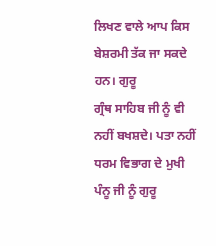ਲਿਖਣ ਵਾਲੇ ਆਪ ਕਿਸ ਬੇਸ਼ਰਮੀ ਤੱਕ ਜਾ ਸਕਦੇ ਹਨ। ਗੁਰੂ
ਗ੍ਰੰਥ ਸਾਹਿਬ ਜੀ ਨੂੰ ਵੀ ਨਹੀਂ ਬਖਸ਼ਦੇ। ਪਤਾ ਨਹੀਂ ਧਰਮ ਵਿਭਾਗ ਦੇ ਮੁਖੀ ਪੰਨੂ ਜੀ ਨੂੰ ਗੁਰੂ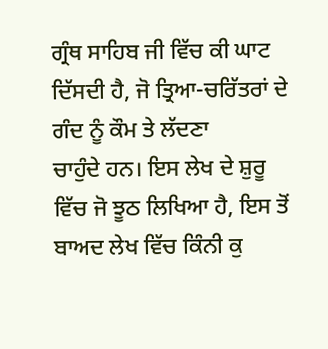ਗ੍ਰੰਥ ਸਾਹਿਬ ਜੀ ਵਿੱਚ ਕੀ ਘਾਟ ਦਿੱਸਦੀ ਹੈ, ਜੋ ਤ੍ਰਿਆ-ਚਰਿੱਤਰਾਂ ਦੇ ਗੰਦ ਨੂੰ ਕੌਮ ਤੇ ਲੱਦਣਾ
ਚਾਹੁੰਦੇ ਹਨ। ਇਸ ਲੇਖ ਦੇ ਸ਼ੁਰੂ ਵਿੱਚ ਜੋ ਝੂਠ ਲਿਖਿਆ ਹੈ, ਇਸ ਤੋਂ ਬਾਅਦ ਲੇਖ ਵਿੱਚ ਕਿੰਨੀ ਕੁ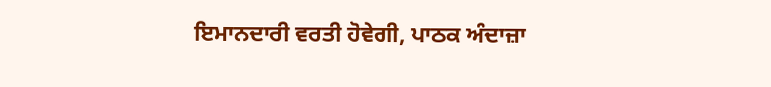ਇਮਾਨਦਾਰੀ ਵਰਤੀ ਹੋਵੇਗੀ, ਪਾਠਕ ਅੰਦਾਜ਼ਾ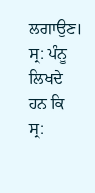ਲਗਾਉਣ। ਸ੍ਰ: ਪੰਨੂ ਲਿਖਦੇ ਹਨ ਕਿ ਸ੍ਰ: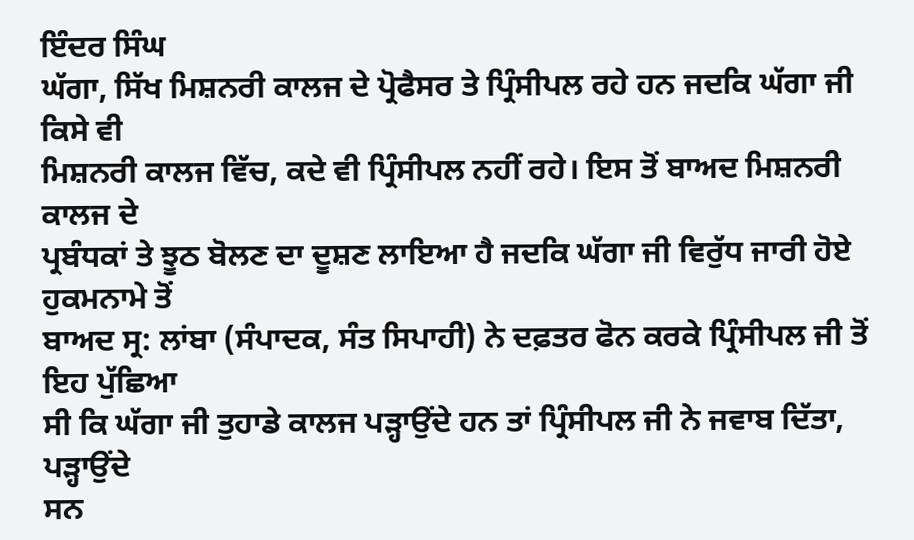ਇੰਦਰ ਸਿੰਘ
ਘੱਗਾ, ਸਿੱਖ ਮਿਸ਼ਨਰੀ ਕਾਲਜ ਦੇ ਪ੍ਰੋਫੈਸਰ ਤੇ ਪ੍ਰਿੰਸੀਪਲ ਰਹੇ ਹਨ ਜਦਕਿ ਘੱਗਾ ਜੀ ਕਿਸੇ ਵੀ
ਮਿਸ਼ਨਰੀ ਕਾਲਜ ਵਿੱਚ, ਕਦੇ ਵੀ ਪ੍ਰਿੰਸੀਪਲ ਨਹੀਂ ਰਹੇ। ਇਸ ਤੋਂ ਬਾਅਦ ਮਿਸ਼ਨਰੀ ਕਾਲਜ ਦੇ
ਪ੍ਰਬੰਧਕਾਂ ਤੇ ਝੂਠ ਬੋਲਣ ਦਾ ਦੂਸ਼ਣ ਲਾਇਆ ਹੈ ਜਦਕਿ ਘੱਗਾ ਜੀ ਵਿਰੁੱਧ ਜਾਰੀ ਹੋਏ ਹੁਕਮਨਾਮੇ ਤੋਂ
ਬਾਅਦ ਸ੍ਰ: ਲਾਂਬਾ (ਸੰਪਾਦਕ, ਸੰਤ ਸਿਪਾਹੀ) ਨੇ ਦਫ਼ਤਰ ਫੋਨ ਕਰਕੇ ਪ੍ਰਿੰਸੀਪਲ ਜੀ ਤੋਂ ਇਹ ਪੁੱਛਿਆ
ਸੀ ਕਿ ਘੱਗਾ ਜੀ ਤੁਹਾਡੇ ਕਾਲਜ ਪੜ੍ਹਾਉਂਦੇ ਹਨ ਤਾਂ ਪ੍ਰਿੰਸੀਪਲ ਜੀ ਨੇ ਜਵਾਬ ਦਿੱਤਾ, ਪੜ੍ਹਾਉਂਦੇ
ਸਨ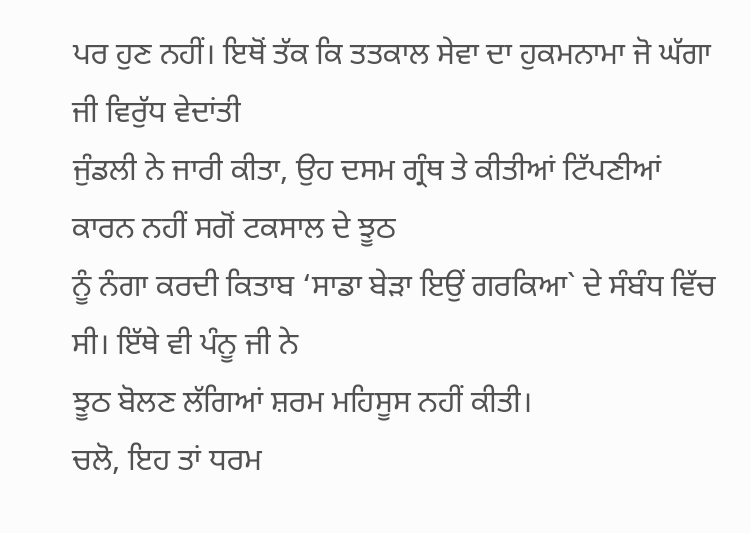ਪਰ ਹੁਣ ਨਹੀਂ। ਇਥੋਂ ਤੱਕ ਕਿ ਤਤਕਾਲ ਸੇਵਾ ਦਾ ਹੁਕਮਨਾਮਾ ਜੋ ਘੱਗਾ ਜੀ ਵਿਰੁੱਧ ਵੇਦਾਂਤੀ
ਜੁੰਡਲੀ ਨੇ ਜਾਰੀ ਕੀਤਾ, ਉਹ ਦਸਮ ਗ੍ਰੰਥ ਤੇ ਕੀਤੀਆਂ ਟਿੱਪਣੀਆਂ ਕਾਰਨ ਨਹੀਂ ਸਗੋਂ ਟਕਸਾਲ ਦੇ ਝੂਠ
ਨੂੰ ਨੰਗਾ ਕਰਦੀ ਕਿਤਾਬ ‘ਸਾਡਾ ਬੇੜਾ ਇਉਂ ਗਰਕਿਆ` ਦੇ ਸੰਬੰਧ ਵਿੱਚ ਸੀ। ਇੱਥੇ ਵੀ ਪੰਨੂ ਜੀ ਨੇ
ਝੂਠ ਬੋਲਣ ਲੱਗਿਆਂ ਸ਼ਰਮ ਮਹਿਸੂਸ ਨਹੀਂ ਕੀਤੀ।
ਚਲੋ, ਇਹ ਤਾਂ ਧਰਮ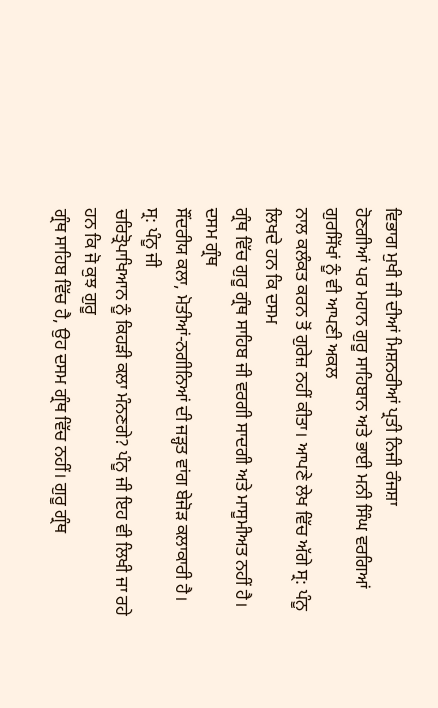ਵਿਭਾਗ ਮੁਖੀ ਜੀ ਦੀਆਂ ਮਿਸ਼ਨਰੀਆਂ ਪ੍ਰਤੀ ਨਿਜੀ ਰੰਜਸ਼ਾ
ਹੋਣਗੀਆਂ ਪਰ ਮਹਾਨ ਗੁਰੂ ਸਾਹਿਬਾਨ ਅਤੇ ਭਾਈ ਮਨੀ ਸਿੰਘ ਵਰਗਿਆਂ ਗੁਰਸਿੱਖਾਂ ਨੂੰ ਵੀ ਆਪਣੀ ਅਕਲ
ਨਾਲ ਕਲੰਕਤ ਕਰਨ ਤੋਂ ਗੁਰੇਜ਼ ਨਹੀਂ ਕੀਤਾ। ਆਪਣੇ ਲੇਖ ਵਿੱਚ ਅੱਗੇ ਸ੍ਰ: ਪੰਨੂ ਲਿਖਦੇ ਹਨ ਕਿ ਦਸਮ
ਗ੍ਰੰਥ ਵਿੱਚ ਗੁਰੂ ਗ੍ਰੰਥ ਸਾਹਿਬ ਜੀ ਵਰਗੀ ਸਾਦਗੀ ਅਤੇ ਮਾਸੂਮੀਅਤ ਨਹੀਂ ਹੈ। ਦਸਮ ਗ੍ਰੰਥ
ਸੌਂਦਰੀਯ ਕਲਾ, ਮੋਤੀਆਂ-ਨਗੀਨਿਆਂ ਦੀ ਜੜ੍ਹਤ ਵਾਂਗ ਬੇਜੋੜ ਕਲਾਕਾਰੀ ਹੈ। ਸ੍ਰ: ਪੰਨੂ ਜੀ
ਚਰਿਤ੍ਰੋਪਾਖਿਆਨ ਨੂੰ ਕਿਹੜੀ ਕਲਾ ਮੰਨਣਗੇ? ਪੰਨੂ ਜੀ ਇਹ ਵੀ ਲਿਖੀ ਜਾ ਰਹੇ ਹਨ ਕਿ ਜੋ ਕੁਝ ਗੁਰੂ
ਗ੍ਰੰਥ ਸਾਹਿਬ ਵਿੱਚ ਹੈ, ਉਹ ਦਸਮ ਗ੍ਰੰਥ ਵਿੱਚ ਨਹੀਂ। ਗੁਰੂ ਗ੍ਰੰਥ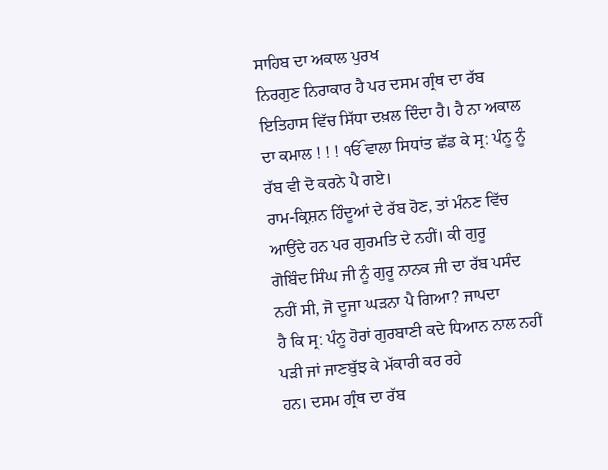ਸਾਹਿਬ ਦਾ ਅਕਾਲ ਪੁਰਖ
ਨਿਰਗੁਣ ਨਿਰਾਕਾਰ ਹੈ ਪਰ ਦਸਮ ਗ੍ਰੰਥ ਦਾ ਰੱਬ ਇਤਿਹਾਸ ਵਿੱਚ ਸਿੱਧਾ ਦਖ਼ਲ ਦਿੰਦਾ ਹੈ। ਹੈ ਨਾ ਅਕਾਲ
ਦਾ ਕਮਾਲ ! ! ! ੴ ਵਾਲਾ ਸਿਧਾਂਤ ਛੱਡ ਕੇ ਸ੍ਰ: ਪੰਨੂ ਨੂੰ ਰੱਬ ਵੀ ਦੋ ਕਰਨੇ ਪੈ ਗਏ।
ਰਾਮ-ਕ੍ਰਿਸ਼ਨ ਹਿੰਦੂਆਂ ਦੇ ਰੱਬ ਹੋਣ, ਤਾਂ ਮੰਨਣ ਵਿੱਚ ਆਉਂਦੇ ਹਨ ਪਰ ਗੁਰਮਤਿ ਦੇ ਨਹੀਂ। ਕੀ ਗੁਰੂ
ਗੋਬਿੰਦ ਸਿੰਘ ਜੀ ਨੂੰ ਗੁਰੂ ਨਾਨਕ ਜੀ ਦਾ ਰੱਬ ਪਸੰਦ ਨਹੀਂ ਸੀ, ਜੋ ਦੂਜਾ ਘੜਨਾ ਪੈ ਗਿਆ? ਜਾਪਦਾ
ਹੈ ਕਿ ਸ੍ਰ: ਪੰਨੂ ਹੋਰਾਂ ਗੁਰਬਾਣੀ ਕਦੇ ਧਿਆਨ ਨਾਲ ਨਹੀਂ ਪੜੀ ਜਾਂ ਜਾਣਬੁੱਝ ਕੇ ਮੱਕਾਰੀ ਕਰ ਰਹੇ
ਹਨ। ਦਸਮ ਗ੍ਰੰਥ ਦਾ ਰੱਬ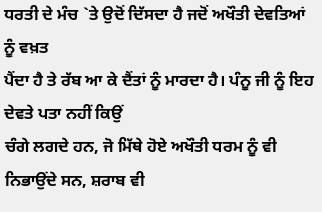ਧਰਤੀ ਦੇ ਮੰਚ `ਤੇ ਉਦੋਂ ਦਿੱਸਦਾ ਹੈ ਜਦੋਂ ਅਖੌਤੀ ਦੇਵਤਿਆਂ ਨੂੰ ਵਖ਼ਤ
ਪੈਂਦਾ ਹੈ ਤੇ ਰੱਬ ਆ ਕੇ ਦੈਂਤਾਂ ਨੂੰ ਮਾਰਦਾ ਹੈ। ਪੰਨੂ ਜੀ ਨੂੰ ਇਹ ਦੇਵਤੇ ਪਤਾ ਨਹੀਂ ਕਿਉਂ
ਚੰਗੇ ਲਗਦੇ ਹਨ, ਜੋ ਮਿੱਥੇ ਹੋਏ ਅਖੌਤੀ ਧਰਮ ਨੂੰ ਵੀ ਨਿਭਾਉਂਦੇ ਸਨ, ਸ਼ਰਾਬ ਵੀ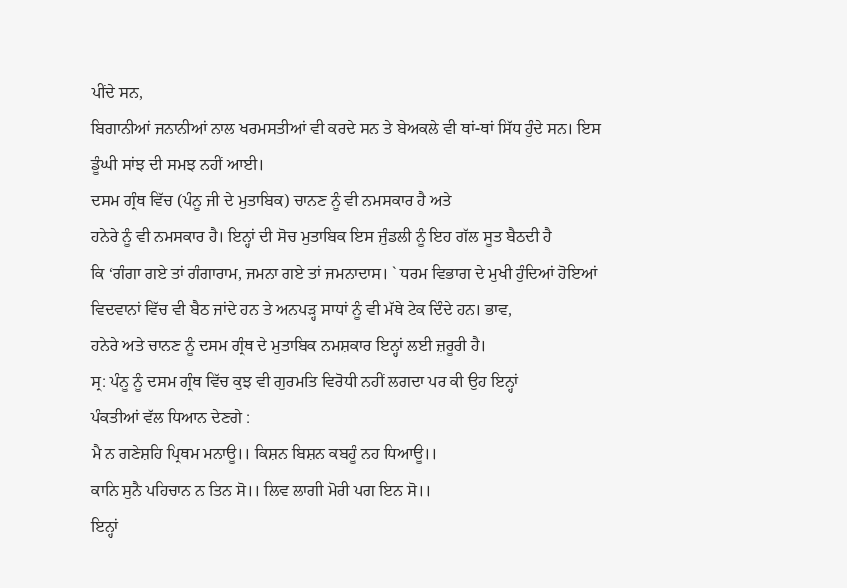ਪੀਂਦੇ ਸਨ,
ਬਿਗਾਨੀਆਂ ਜਨਾਨੀਆਂ ਨਾਲ ਖਰਮਸਤੀਆਂ ਵੀ ਕਰਦੇ ਸਨ ਤੇ ਬੇਅਕਲੇ ਵੀ ਥਾਂ-ਥਾਂ ਸਿੱਧ ਹੁੰਦੇ ਸਨ। ਇਸ
ਡੂੰਘੀ ਸਾਂਝ ਦੀ ਸਮਝ ਨਹੀਂ ਆਈ।
ਦਸਮ ਗ੍ਰੰਥ ਵਿੱਚ (ਪੰਨੂ ਜੀ ਦੇ ਮੁਤਾਬਿਕ) ਚਾਨਣ ਨੂੰ ਵੀ ਨਮਸਕਾਰ ਹੈ ਅਤੇ
ਹਨੇਰੇ ਨੂੰ ਵੀ ਨਮਸਕਾਰ ਹੈ। ਇਨ੍ਹਾਂ ਦੀ ਸੋਚ ਮੁਤਾਬਿਕ ਇਸ ਜੁੰਡਲੀ ਨੂੰ ਇਹ ਗੱਲ ਸੂਤ ਬੈਠਦੀ ਹੈ
ਕਿ ‘ਗੰਗਾ ਗਏ ਤਾਂ ਗੰਗਾਰਾਮ, ਜਮਨਾ ਗਏ ਤਾਂ ਜਮਨਾਦਾਸ। ` ਧਰਮ ਵਿਭਾਗ ਦੇ ਮੁਖੀ ਹੁੰਦਿਆਂ ਹੋਇਆਂ
ਵਿਦਵਾਨਾਂ ਵਿੱਚ ਵੀ ਬੈਠ ਜਾਂਦੇ ਹਨ ਤੇ ਅਨਪੜ੍ਹ ਸਾਧਾਂ ਨੂੰ ਵੀ ਮੱਥੇ ਟੇਕ ਦਿੰਦੇ ਹਨ। ਭਾਵ,
ਹਨੇਰੇ ਅਤੇ ਚਾਨਣ ਨੂੰ ਦਸਮ ਗ੍ਰੰਥ ਦੇ ਮੁਤਾਬਿਕ ਨਮਸ਼ਕਾਰ ਇਨ੍ਹਾਂ ਲਈ ਜ਼ਰੂਰੀ ਹੈ।
ਸ੍ਰ: ਪੰਨੂ ਨੂੰ ਦਸਮ ਗ੍ਰੰਥ ਵਿੱਚ ਕੁਝ ਵੀ ਗੁਰਮਤਿ ਵਿਰੋਧੀ ਨਹੀਂ ਲਗਦਾ ਪਰ ਕੀ ਉਹ ਇਨ੍ਹਾਂ
ਪੰਕਤੀਆਂ ਵੱਲ ਧਿਆਨ ਦੇਣਗੇ :
ਮੈ ਨ ਗਣੇਸ਼ਹਿ ਪ੍ਰਿਥਮ ਮਨਾਊ।। ਕਿਸ਼ਨ ਬਿਸ਼ਨ ਕਬਹੂੰ ਨਹ ਧਿਆਊ।।
ਕਾਨਿ ਸੁਨੈ ਪਹਿਚਾਨ ਨ ਤਿਨ ਸੋ।। ਲਿਵ ਲਾਗੀ ਮੋਰੀ ਪਗ ਇਨ ਸੋ।।
ਇਨ੍ਹਾਂ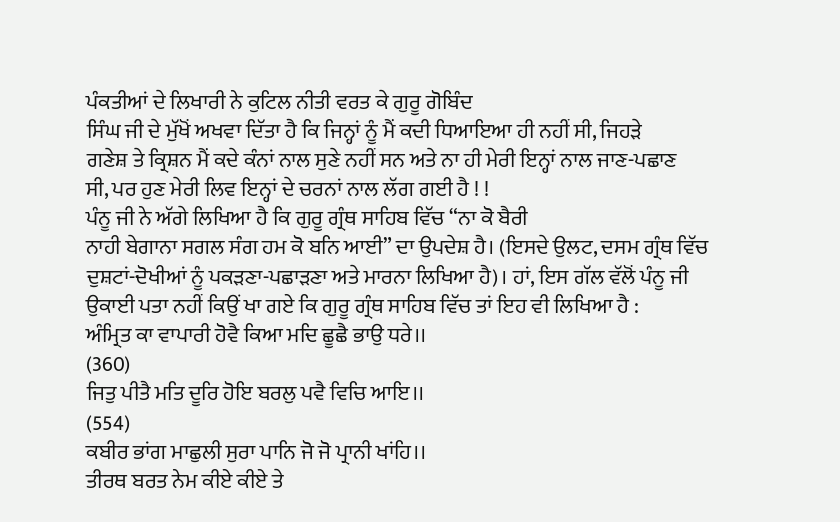ਪੰਕਤੀਆਂ ਦੇ ਲਿਖਾਰੀ ਨੇ ਕੁਟਿਲ ਨੀਤੀ ਵਰਤ ਕੇ ਗੁਰੂ ਗੋਬਿੰਦ
ਸਿੰਘ ਜੀ ਦੇ ਮੁੱਖੋਂ ਅਖਵਾ ਦਿੱਤਾ ਹੈ ਕਿ ਜਿਨ੍ਹਾਂ ਨੂੰ ਮੈਂ ਕਦੀ ਧਿਆਇਆ ਹੀ ਨਹੀਂ ਸੀ, ਜਿਹੜੇ
ਗਣੇਸ਼ ਤੇ ਕ੍ਰਿਸ਼ਨ ਮੈਂ ਕਦੇ ਕੰਨਾਂ ਨਾਲ ਸੁਣੇ ਨਹੀਂ ਸਨ ਅਤੇ ਨਾ ਹੀ ਮੇਰੀ ਇਨ੍ਹਾਂ ਨਾਲ ਜਾਣ-ਪਛਾਣ
ਸੀ, ਪਰ ਹੁਣ ਮੇਰੀ ਲਿਵ ਇਨ੍ਹਾਂ ਦੇ ਚਰਨਾਂ ਨਾਲ ਲੱਗ ਗਈ ਹੈ ! !
ਪੰਨੂ ਜੀ ਨੇ ਅੱਗੇ ਲਿਖਿਆ ਹੈ ਕਿ ਗੁਰੂ ਗ੍ਰੰਥ ਸਾਹਿਬ ਵਿੱਚ “ਨਾ ਕੋ ਬੈਰੀ
ਨਾਹੀ ਬੇਗਾਨਾ ਸਗਲ ਸੰਗ ਹਮ ਕੋ ਬਨਿ ਆਈ” ਦਾ ਉਪਦੇਸ਼ ਹੈ। (ਇਸਦੇ ਉਲਟ, ਦਸਮ ਗ੍ਰੰਥ ਵਿੱਚ
ਦੁਸ਼ਟਾਂ-ਦੋਖੀਆਂ ਨੂੰ ਪਕੜਣਾ-ਪਛਾੜਣਾ ਅਤੇ ਮਾਰਨਾ ਲਿਖਿਆ ਹੈ)। ਹਾਂ, ਇਸ ਗੱਲ ਵੱਲੋਂ ਪੰਨੂ ਜੀ
ਉਕਾਈ ਪਤਾ ਨਹੀਂ ਕਿਉਂ ਖਾ ਗਏ ਕਿ ਗੁਰੂ ਗ੍ਰੰਥ ਸਾਹਿਬ ਵਿੱਚ ਤਾਂ ਇਹ ਵੀ ਲਿਖਿਆ ਹੈ :
ਅੰਮ੍ਰਿਤ ਕਾ ਵਾਪਾਰੀ ਹੋਵੈ ਕਿਆ ਮਦਿ ਛੂਛੈ ਭਾਉ ਧਰੇ।।
(360)
ਜਿਤੁ ਪੀਤੈ ਮਤਿ ਦੂਰਿ ਹੋਇ ਬਰਲੁ ਪਵੈ ਵਿਚਿ ਆਇ।।
(554)
ਕਬੀਰ ਭਾਂਗ ਮਾਛੁਲੀ ਸੁਰਾ ਪਾਨਿ ਜੋ ਜੋ ਪ੍ਰਾਨੀ ਖਾਂਹਿ।।
ਤੀਰਥ ਬਰਤ ਨੇਮ ਕੀਏ ਕੀਏ ਤੇ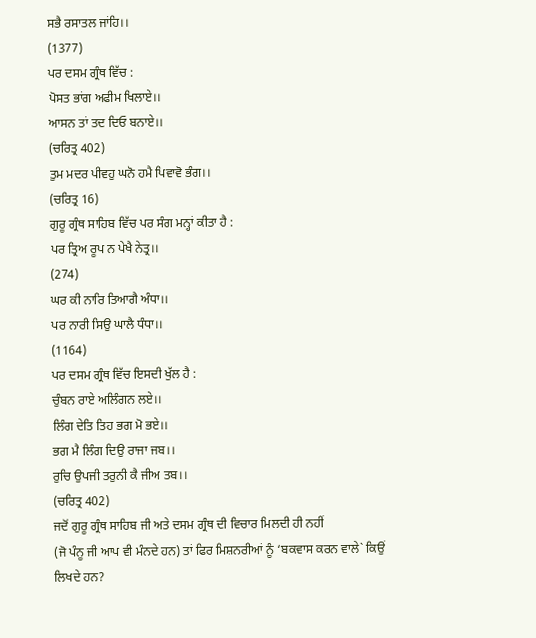ਸਭੈ ਰਸਾਤਲ ਜਾਂਹਿ।।
(1377)
ਪਰ ਦਸਮ ਗ੍ਰੰਥ ਵਿੱਚ :
ਪੋਸਤ ਭਾਂਗ ਅਫੀਮ ਖਿਲਾਏ।।
ਆਸਨ ਤਾਂ ਤਦ ਦਿਓ ਬਨਾਏ।।
(ਚਰਿਤ੍ਰ 402)
ਤੁਮ ਮਦਰ ਪੀਵਹੁ ਘਨੋ ਹਮੈ ਪਿਵਾਵੋ ਭੰਗ।।
(ਚਰਿਤ੍ਰ 16)
ਗੁਰੂ ਗ੍ਰੰਥ ਸਾਹਿਬ ਵਿੱਚ ਪਰ ਸੰਗ ਮਨ੍ਹਾਂ ਕੀਤਾ ਹੈ :
ਪਰ ਤ੍ਰਿਅ ਰੂਪ ਨ ਪੇਖੈ ਨੇਤ੍ਰ।।
(274)
ਘਰ ਕੀ ਨਾਰਿ ਤਿਆਗੈ ਅੰਧਾ।।
ਪਰ ਨਾਰੀ ਸਿਉ ਘਾਲੈ ਧੰਧਾ।।
(1164)
ਪਰ ਦਸਮ ਗ੍ਰੰਥ ਵਿੱਚ ਇਸਦੀ ਖੁੱਲ ਹੈ :
ਚੁੰਬਨ ਰਾਏ ਅਲਿੰਗਨ ਲਏ।।
ਲਿੰਗ ਦੇਤਿ ਤਿਹ ਭਗ ਮੋ ਭਏ।।
ਭਗ ਮੈ ਲਿੰਗ ਦਿਉ ਰਾਜਾ ਜਬ।।
ਰੁਚਿ ਉਪਜੀ ਤਰੁਨੀ ਕੈ ਜੀਅ ਤਬ।।
(ਚਰਿਤ੍ਰ 402)
ਜਦੋਂ ਗੁਰੂ ਗ੍ਰੰਥ ਸਾਹਿਬ ਜੀ ਅਤੇ ਦਸਮ ਗ੍ਰੰਥ ਦੀ ਵਿਚਾਰ ਮਿਲਦੀ ਹੀ ਨਹੀਂ
(ਜੋ ਪੰਨੂ ਜੀ ਆਪ ਵੀ ਮੰਨਦੇ ਹਨ) ਤਾਂ ਫਿਰ ਮਿਸ਼ਨਰੀਆਂ ਨੂੰ ‘ਬਕਵਾਸ ਕਰਨ ਵਾਲੇ` ਕਿਉਂ ਲਿਖਦੇ ਹਨ?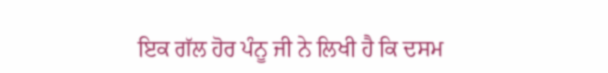ਇਕ ਗੱਲ ਹੋਰ ਪੰਨੂ ਜੀ ਨੇ ਲਿਖੀ ਹੈ ਕਿ ਦਸਮ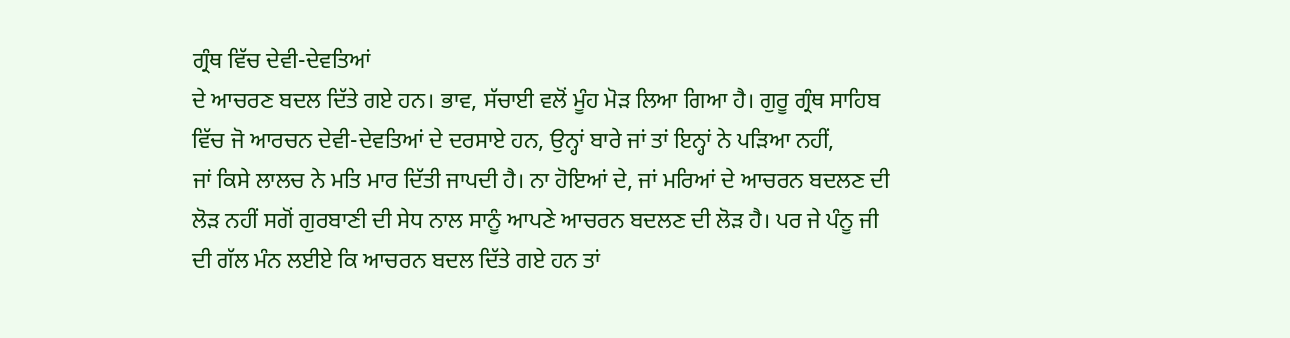ਗ੍ਰੰਥ ਵਿੱਚ ਦੇਵੀ-ਦੇਵਤਿਆਂ
ਦੇ ਆਚਰਣ ਬਦਲ ਦਿੱਤੇ ਗਏ ਹਨ। ਭਾਵ, ਸੱਚਾਈ ਵਲੋਂ ਮੂੰਹ ਮੋੜ ਲਿਆ ਗਿਆ ਹੈ। ਗੁਰੂ ਗ੍ਰੰਥ ਸਾਹਿਬ
ਵਿੱਚ ਜੋ ਆਰਚਨ ਦੇਵੀ-ਦੇਵਤਿਆਂ ਦੇ ਦਰਸਾਏ ਹਨ, ਉਨ੍ਹਾਂ ਬਾਰੇ ਜਾਂ ਤਾਂ ਇਨ੍ਹਾਂ ਨੇ ਪੜਿਆ ਨਹੀਂ,
ਜਾਂ ਕਿਸੇ ਲਾਲਚ ਨੇ ਮਤਿ ਮਾਰ ਦਿੱਤੀ ਜਾਪਦੀ ਹੈ। ਨਾ ਹੋਇਆਂ ਦੇ, ਜਾਂ ਮਰਿਆਂ ਦੇ ਆਚਰਨ ਬਦਲਣ ਦੀ
ਲੋੜ ਨਹੀਂ ਸਗੋਂ ਗੁਰਬਾਣੀ ਦੀ ਸੇਧ ਨਾਲ ਸਾਨੂੰ ਆਪਣੇ ਆਚਰਨ ਬਦਲਣ ਦੀ ਲੋੜ ਹੈ। ਪਰ ਜੇ ਪੰਨੂ ਜੀ
ਦੀ ਗੱਲ ਮੰਨ ਲਈਏ ਕਿ ਆਚਰਨ ਬਦਲ ਦਿੱਤੇ ਗਏ ਹਨ ਤਾਂ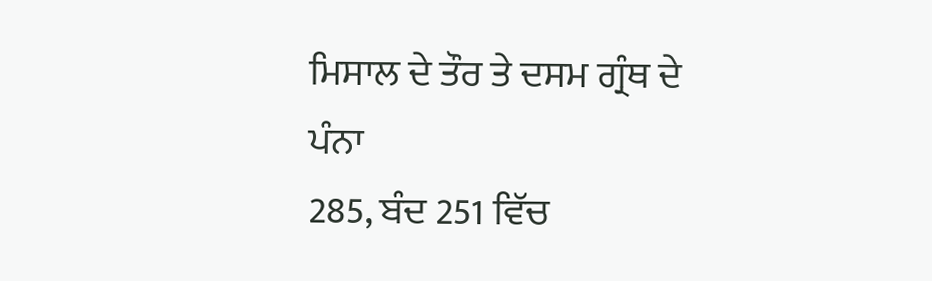ਮਿਸਾਲ ਦੇ ਤੌਰ ਤੇ ਦਸਮ ਗ੍ਰੰਥ ਦੇ ਪੰਨਾ
285, ਬੰਦ 251 ਵਿੱਚ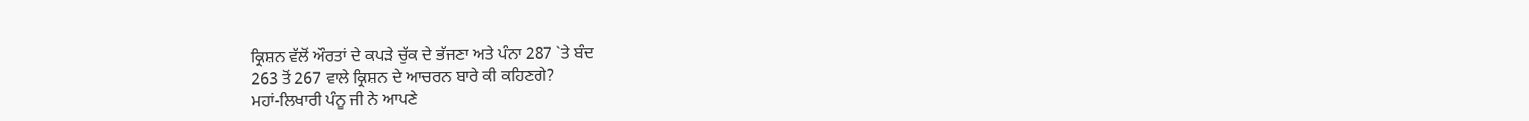ਕ੍ਰਿਸ਼ਨ ਵੱਲੋਂ ਔਰਤਾਂ ਦੇ ਕਪੜੇ ਚੁੱਕ ਦੇ ਭੱਜਣਾ ਅਤੇ ਪੰਨਾ 287 `ਤੇ ਬੰਦ
263 ਤੋਂ 267 ਵਾਲੇ ਕ੍ਰਿਸ਼ਨ ਦੇ ਆਚਰਨ ਬਾਰੇ ਕੀ ਕਹਿਣਗੇ?
ਮਹਾਂ-ਲਿਖਾਰੀ ਪੰਨੂ ਜੀ ਨੇ ਆਪਣੇ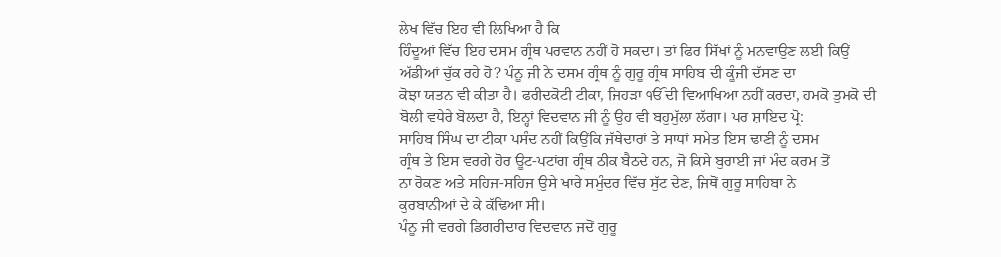ਲੇਖ ਵਿੱਚ ਇਹ ਵੀ ਲਿਖਿਆ ਹੈ ਕਿ
ਹਿੰਦੂਆਂ ਵਿੱਚ ਇਹ ਦਸਮ ਗ੍ਰੰਥ ਪਰਵਾਨ ਨਹੀਂ ਹੋ ਸਕਦਾ। ਤਾਂ ਫਿਰ ਸਿੱਖਾਂ ਨੂੰ ਮਨਵਾਉਣ ਲਈ ਕਿਉਂ
ਅੱਡੀਆਂ ਚੁੱਕ ਰਹੇ ਹੋ? ਪੰਨੂ ਜੀ ਨੇ ਦਸਮ ਗ੍ਰੰਥ ਨੂੰ ਗੁਰੂ ਗ੍ਰੰਥ ਸਾਹਿਬ ਦੀ ਕੂੰਜੀ ਦੱਸਣ ਦਾ
ਕੋਝਾ ਯਤਨ ਵੀ ਕੀਤਾ ਹੈ। ਫਰੀਦਕੋਟੀ ਟੀਕਾ, ਜਿਹੜਾ ੴ ਦੀ ਵਿਆਖਿਆ ਨਹੀਂ ਕਰਦਾ, ਹਮਕੋ ਤੁਮਕੋ ਦੀ
ਬੋਲੀ ਵਧੇਰੇ ਬੋਲਦਾ ਹੈ, ਇਨ੍ਹਾਂ ਵਿਦਵਾਨ ਜੀ ਨੂੰ ਉਹ ਵੀ ਬਹੁਮੁੱਲਾ ਲੱਗਾ। ਪਰ ਸ਼ਾਇਦ ਪ੍ਰੋ:
ਸਾਹਿਬ ਸਿੰਘ ਦਾ ਟੀਕਾ ਪਸੰਦ ਨਹੀਂ ਕਿਉਂਕਿ ਜੱਥੇਦਾਰਾਂ ਤੇ ਸਾਧਾਂ ਸਮੇਤ ਇਸ ਢਾਣੀ ਨੂੰ ਦਸਮ
ਗ੍ਰੰਥ ਤੇ ਇਸ ਵਰਗੇ ਹੋਰ ਊਟ-ਪਟਾਂਗ ਗ੍ਰੰਥ ਠੀਕ ਬੈਠਦੇ ਹਨ, ਜੋ ਕਿਸੇ ਬੁਰਾਈ ਜਾਂ ਮੰਦ ਕਰਮ ਤੋਂ
ਨਾ ਰੋਕਣ ਅਤੇ ਸਹਿਜ-ਸਹਿਜ ਉਸੇ ਖਾਰੇ ਸਮੁੰਦਰ ਵਿੱਚ ਸੁੱਟ ਦੇਣ, ਜਿਥੋਂ ਗੁਰੂ ਸਾਹਿਬਾ ਨੇ
ਕੁਰਬਾਨੀਆਂ ਦੇ ਕੇ ਕੱਢਿਆ ਸੀ।
ਪੰਨੂ ਜੀ ਵਰਗੇ ਡਿਗਰੀਦਾਰ ਵਿਦਵਾਨ ਜਦੋਂ ਗੁਰੂ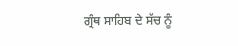ਗ੍ਰੰਥ ਸਾਹਿਬ ਦੇ ਸੱਚ ਨੂੰ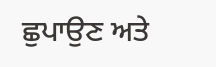ਛੁਪਾਉਣ ਅਤੇ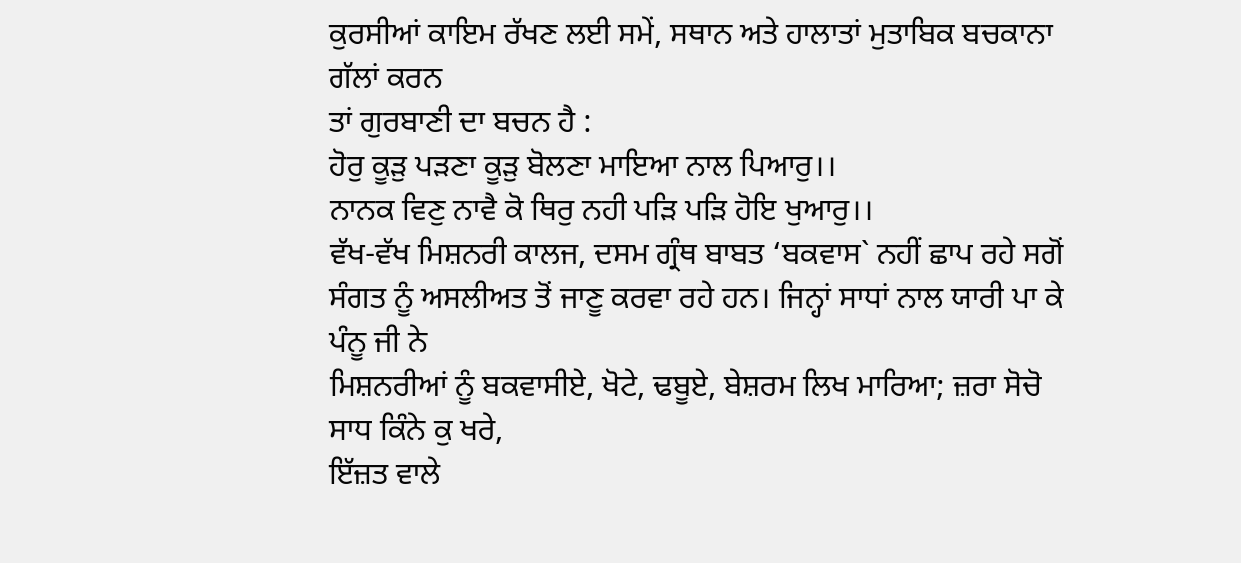ਕੁਰਸੀਆਂ ਕਾਇਮ ਰੱਖਣ ਲਈ ਸਮੇਂ, ਸਥਾਨ ਅਤੇ ਹਾਲਾਤਾਂ ਮੁਤਾਬਿਕ ਬਚਕਾਨਾ ਗੱਲਾਂ ਕਰਨ
ਤਾਂ ਗੁਰਬਾਣੀ ਦਾ ਬਚਨ ਹੈ :
ਹੋਰੁ ਕੂੜੁ ਪੜਣਾ ਕੂੜੁ ਬੋਲਣਾ ਮਾਇਆ ਨਾਲ ਪਿਆਰੁ।।
ਨਾਨਕ ਵਿਣੁ ਨਾਵੈ ਕੋ ਥਿਰੁ ਨਹੀ ਪੜਿ ਪੜਿ ਹੋਇ ਖੁਆਰੁ।।
ਵੱਖ-ਵੱਖ ਮਿਸ਼ਨਰੀ ਕਾਲਜ, ਦਸਮ ਗ੍ਰੰਥ ਬਾਬਤ ‘ਬਕਵਾਸ` ਨਹੀਂ ਛਾਪ ਰਹੇ ਸਗੋਂ
ਸੰਗਤ ਨੂੰ ਅਸਲੀਅਤ ਤੋਂ ਜਾਣੂ ਕਰਵਾ ਰਹੇ ਹਨ। ਜਿਨ੍ਹਾਂ ਸਾਧਾਂ ਨਾਲ ਯਾਰੀ ਪਾ ਕੇ ਪੰਨੂ ਜੀ ਨੇ
ਮਿਸ਼ਨਰੀਆਂ ਨੂੰ ਬਕਵਾਸੀਏ, ਖੋਟੇ, ਢਬੂਏ, ਬੇਸ਼ਰਮ ਲਿਖ ਮਾਰਿਆ; ਜ਼ਰਾ ਸੋਚੋ ਸਾਧ ਕਿੰਨੇ ਕੁ ਖਰੇ,
ਇੱਜ਼ਤ ਵਾਲੇ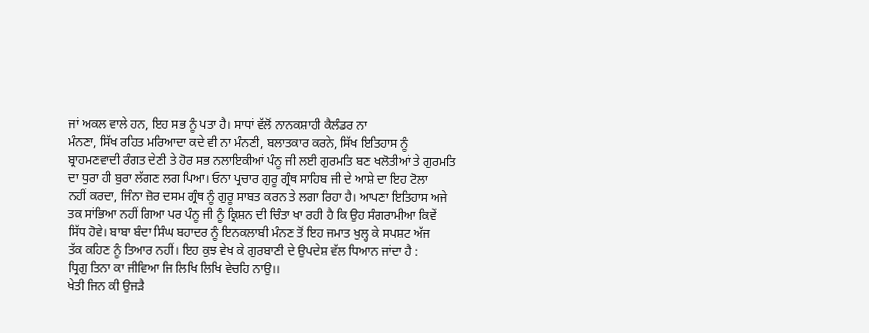ਜਾਂ ਅਕਲ ਵਾਲੇ ਹਨ, ਇਹ ਸਭ ਨੂੰ ਪਤਾ ਹੈ। ਸਾਧਾਂ ਵੱਲੋਂ ਨਾਨਕਸ਼ਾਹੀ ਕੈਲੰਡਰ ਨਾ
ਮੰਨਣਾ, ਸਿੱਖ ਰਹਿਤ ਮਰਿਆਦਾ ਕਦੇ ਵੀ ਨਾ ਮੰਨਣੀ, ਬਲਾਤਕਾਰ ਕਰਨੇ, ਸਿੱਖ ਇਤਿਹਾਸ ਨੂੰ
ਬ੍ਰਾਹਮਣਵਾਦੀ ਰੰਗਤ ਦੇਣੀ ਤੇ ਹੋਰ ਸਭ ਨਲਾਇਕੀਆਂ ਪੰਨੂ ਜੀ ਲਈ ਗੁਰਮਤਿ ਬਣ ਖਲੋਤੀਆਂ ਤੇ ਗੁਰਮਤਿ
ਦਾ ਧੁਰਾ ਹੀ ਬੁਰਾ ਲੱਗਣ ਲਗ ਪਿਆ। ਓਨਾ ਪ੍ਰਚਾਰ ਗੁਰੂ ਗ੍ਰੰਥ ਸਾਹਿਬ ਜੀ ਦੇ ਆਸ਼ੇ ਦਾ ਇਹ ਟੋਲਾ
ਨਹੀਂ ਕਰਦਾ, ਜਿੰਨਾ ਜ਼ੋਰ ਦਸਮ ਗ੍ਰੰਥ ਨੂੰ ਗੁਰੂ ਸਾਬਤ ਕਰਨ ਤੇ ਲਗਾ ਰਿਹਾ ਹੈ। ਆਪਣਾ ਇਤਿਹਾਸ ਅਜੇ
ਤਕ ਸਾਂਭਿਆ ਨਹੀਂ ਗਿਆ ਪਰ ਪੰਨੂ ਜੀ ਨੂੰ ਕ੍ਰਿਸ਼ਨ ਦੀ ਚਿੰਤਾ ਖਾ ਰਹੀ ਹੈ ਕਿ ਉਹ ਸੰਗਰਾਮੀਆ ਕਿਵੇਂ
ਸਿੱਧ ਹੋਵੇ। ਬਾਬਾ ਬੰਦਾ ਸਿੰਘ ਬਹਾਦਰ ਨੂੰ ਇਨਕਲਾਬੀ ਮੰਨਣ ਤੋਂ ਇਹ ਜਮਾਤ ਖੁਲ੍ਹ ਕੇ ਸਪਸ਼ਟ ਅੱਜ
ਤੱਕ ਕਹਿਣ ਨੂੰ ਤਿਆਰ ਨਹੀਂ। ਇਹ ਕੁਝ ਵੇਖ ਕੇ ਗੁਰਬਾਣੀ ਦੇ ਉਪਦੇਸ਼ ਵੱਲ ਧਿਆਨ ਜਾਂਦਾ ਹੈ :
ਧ੍ਰਿਗੁ ਤਿਨਾ ਕਾ ਜੀਵਿਆ ਜਿ ਲਿਖਿ ਲਿਖਿ ਵੇਚਹਿ ਨਾਉ।।
ਖੇਤੀ ਜਿਨ ਕੀ ਉਜੜੈ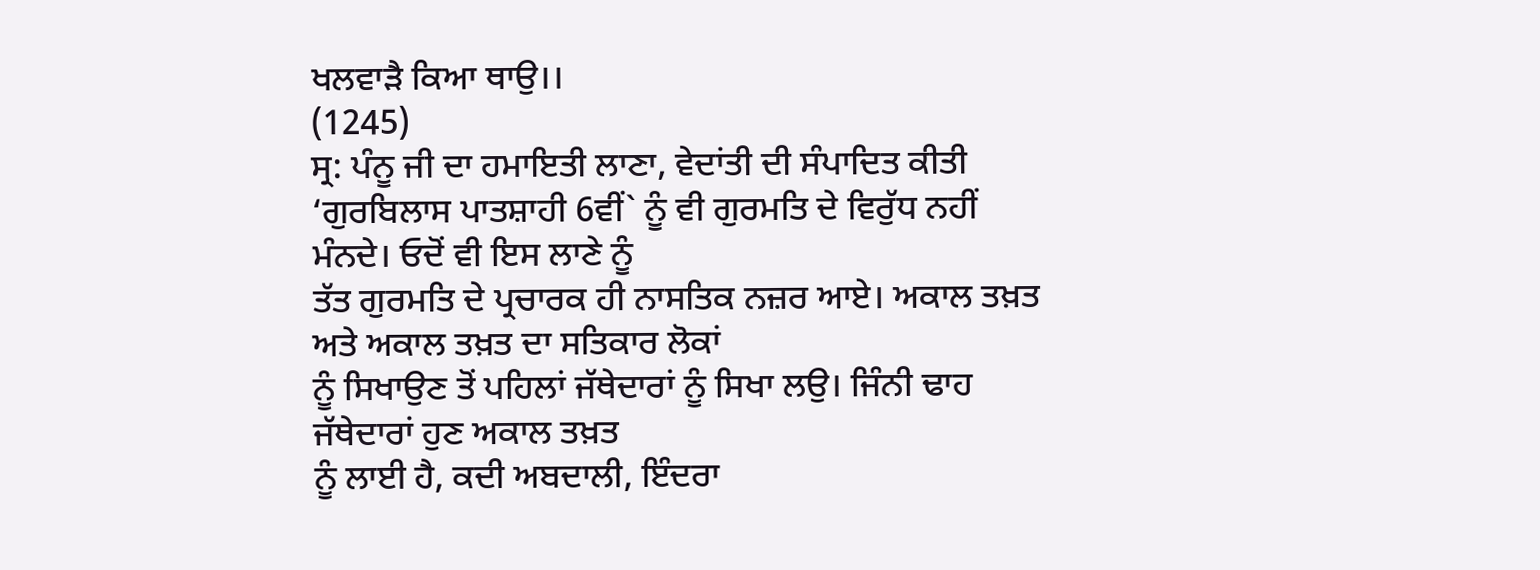ਖਲਵਾੜੈ ਕਿਆ ਥਾਉ।।
(1245)
ਸ੍ਰ: ਪੰਨੂ ਜੀ ਦਾ ਹਮਾਇਤੀ ਲਾਣਾ, ਵੇਦਾਂਤੀ ਦੀ ਸੰਪਾਦਿਤ ਕੀਤੀ
‘ਗੁਰਬਿਲਾਸ ਪਾਤਸ਼ਾਹੀ 6ਵੀਂ` ਨੂੰ ਵੀ ਗੁਰਮਤਿ ਦੇ ਵਿਰੁੱਧ ਨਹੀਂ ਮੰਨਦੇ। ਓਦੋਂ ਵੀ ਇਸ ਲਾਣੇ ਨੂੰ
ਤੱਤ ਗੁਰਮਤਿ ਦੇ ਪ੍ਰਚਾਰਕ ਹੀ ਨਾਸਤਿਕ ਨਜ਼ਰ ਆਏ। ਅਕਾਲ ਤਖ਼ਤ ਅਤੇ ਅਕਾਲ ਤਖ਼ਤ ਦਾ ਸਤਿਕਾਰ ਲੋਕਾਂ
ਨੂੰ ਸਿਖਾਉਣ ਤੋਂ ਪਹਿਲਾਂ ਜੱਥੇਦਾਰਾਂ ਨੂੰ ਸਿਖਾ ਲਉ। ਜਿੰਨੀ ਢਾਹ ਜੱਥੇਦਾਰਾਂ ਹੁਣ ਅਕਾਲ ਤਖ਼ਤ
ਨੂੰ ਲਾਈ ਹੈ, ਕਦੀ ਅਬਦਾਲੀ, ਇੰਦਰਾ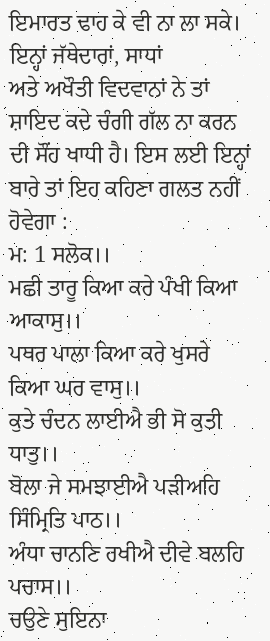ਇਮਾਰਤ ਢਾਹ ਕੇ ਵੀ ਨਾ ਲਾ ਸਕੇ। ਇਨ੍ਹਾਂ ਜੱਥੇਦਾਰਾਂ, ਸਾਧਾਂ
ਅਤੇ ਅਖੌਤੀ ਵਿਦਵਾਨਾਂ ਨੇ ਤਾਂ ਸ਼ਾਇਦ ਕਦੇ ਚੰਗੀ ਗੱਲ ਨਾ ਕਰਨ ਦੀ ਸੌਂਹ ਖਾਧੀ ਹੈ। ਇਸ ਲਈ ਇਨ੍ਹਾਂ
ਬਾਰੇ ਤਾਂ ਇਹ ਕਹਿਣਾ ਗਲਤ ਨਹੀਂ ਹੋਵੇਗਾ :
ਮ: 1 ਸਲੋਕ।।
ਮਛੀ ਤਾਰੂ ਕਿਆ ਕਰੇ ਪੰਖੀ ਕਿਆ ਆਕਾਸੁ।।
ਪਥਰ ਪਾਲਾ ਕਿਆ ਕਰੇ ਖੁਸਰੇ ਕਿਆ ਘਰ ਵਾਸੁ।।
ਕੁਤੇ ਚੰਦਨ ਲਾਈਐ ਭੀ ਸੋ ਕੁਤੀ ਧਾਤੁ।।
ਬੋਲਾ ਜੇ ਸਮਝਾਈਐ ਪੜੀਅਹਿ ਸਿੰਮ੍ਰਿਤਿ ਪਾਠ।।
ਅੰਧਾ ਚਾਨਣਿ ਰਖੀਐ ਦੀਵੇ ਬਲਹਿ ਪਚਾਸ।।
ਚਉਣੇ ਸੁਇਨਾ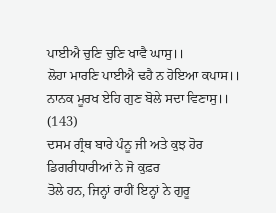ਪਾਈਐ ਚੁਣਿ ਚੁਣਿ ਖਾਵੈ ਘਾਸੁ।।
ਲੋਹਾ ਮਾਰਣਿ ਪਾਈਐ ਢਹੈ ਨ ਹੋਇਆ ਕਪਾਸ।।
ਨਾਨਕ ਮੂਰਖ ਏਹਿ ਗੁਣ ਬੋਲੇ ਸਦਾ ਵਿਣਾਸੁ।।
(143)
ਦਸਮ ਗ੍ਰੰਥ ਬਾਰੇ ਪੰਨੂ ਜੀ ਅਤੇ ਕੁਝ ਹੋਰ ਡਿਗਰੀਧਾਰੀਆਂ ਨੇ ਜੋ ਕੁਫ਼ਰ
ਤੋਲੇ ਹਨ, ਜਿਨ੍ਹਾਂ ਰਾਹੀਂ ਇਨ੍ਹਾਂ ਨੇ ਗੁਰੂ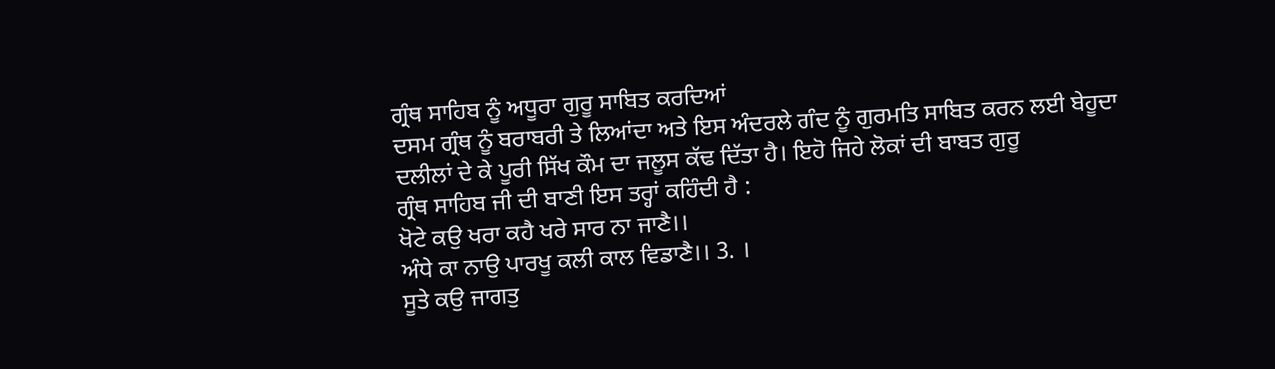ਗ੍ਰੰਥ ਸਾਹਿਬ ਨੂੰ ਅਧੂਰਾ ਗੁਰੂ ਸਾਬਿਤ ਕਰਦਿਆਂ
ਦਸਮ ਗ੍ਰੰਥ ਨੂੰ ਬਰਾਬਰੀ ਤੇ ਲਿਆਂਦਾ ਅਤੇ ਇਸ ਅੰਦਰਲੇ ਗੰਦ ਨੂੰ ਗੁਰਮਤਿ ਸਾਬਿਤ ਕਰਨ ਲਈ ਬੇਹੂਦਾ
ਦਲੀਲਾਂ ਦੇ ਕੇ ਪੂਰੀ ਸਿੱਖ ਕੌਮ ਦਾ ਜਲੂਸ ਕੱਢ ਦਿੱਤਾ ਹੈ। ਇਹੋ ਜਿਹੇ ਲੋਕਾਂ ਦੀ ਬਾਬਤ ਗੁਰੂ
ਗ੍ਰੰਥ ਸਾਹਿਬ ਜੀ ਦੀ ਬਾਣੀ ਇਸ ਤਰ੍ਹਾਂ ਕਹਿੰਦੀ ਹੈ :
ਖੋਟੇ ਕਉ ਖਰਾ ਕਹੈ ਖਰੇ ਸਾਰ ਨਾ ਜਾਣੈ।।
ਅੰਧੇ ਕਾ ਨਾਉ ਪਾਰਖੂ ਕਲੀ ਕਾਲ ਵਿਡਾਣੈ।। 3. ।
ਸੂਤੇ ਕਉ ਜਾਗਤੁ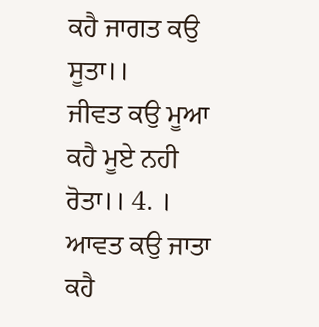ਕਹੈ ਜਾਗਤ ਕਉ ਸੂਤਾ।।
ਜੀਵਤ ਕਉ ਮੂਆ ਕਹੈ ਮੂਏ ਨਹੀ ਰੋਤਾ।। 4. ।
ਆਵਤ ਕਉ ਜਾਤਾ ਕਹੈ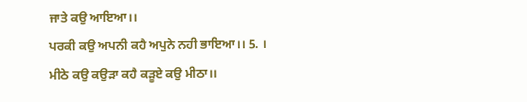ਜਾਤੇ ਕਉ ਆਇਆ।।
ਪਰਕੀ ਕਉ ਅਪਨੀ ਕਹੈ ਅਪੁਨੇ ਨਹੀ ਭਾਇਆ।। 5. ।
ਮੀਠੇ ਕਉ ਕਉੜਾ ਕਹੈ ਕੜੂਏ ਕਉ ਮੀਠਾ।।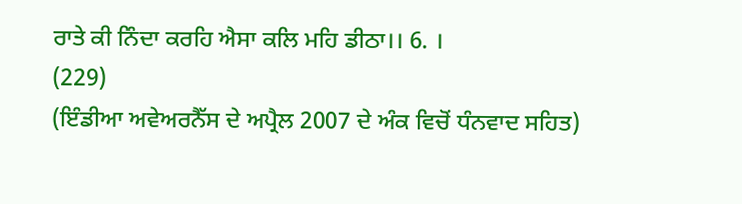ਰਾਤੇ ਕੀ ਨਿੰਦਾ ਕਰਹਿ ਐਸਾ ਕਲਿ ਮਹਿ ਡੀਠਾ।। 6. ।
(229)
(ਇੰਡੀਆ ਅਵੇਅਰਨੈੱਸ ਦੇ ਅਪ੍ਰੈਲ 2007 ਦੇ ਅੰਕ ਵਿਚੋਂ ਧੰਨਵਾਦ ਸਹਿਤ)